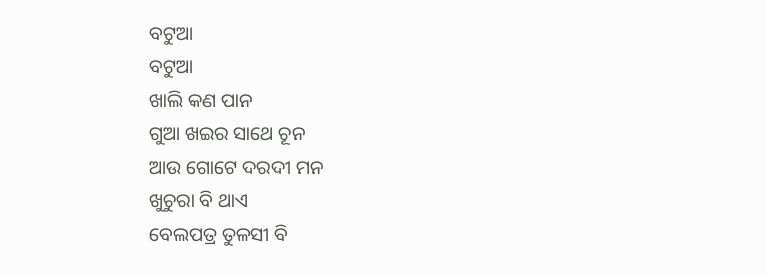ବଟୁଆ
ବଟୁଆ
ଖାଲି କଣ ପାନ
ଗୁଆ ଖଇର ସାଥେ ଚୂନ
ଆଉ ଗୋଟେ ଦରଦୀ ମନ
ଖୁଚୁରା ବି ଥାଏ
ବେଲପତ୍ର ତୁଳସୀ ବି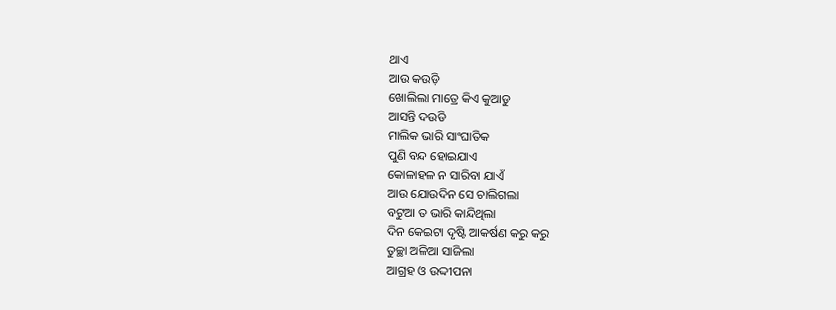ଥାଏ
ଆଉ କଉଡ଼ି
ଖୋଲିଲା ମାତ୍ରେ କିଏ କୁଆଡୁ
ଆସନ୍ତି ଦଉଡି
ମାଲିକ ଭାରି ସାଂଘାତିକ
ପୁଣି ବନ୍ଦ ହୋଇଯାଏ
କୋଳାହଳ ନ ସାରିବା ଯାଏଁ
ଆଉ ଯୋଉଦିନ ସେ ଚାଲିଗଲା
ବଟୁଆ ତ ଭାରି କାନ୍ଦିଥିଲା
ଦିନ କେଇଟା ଦୃଷ୍ଟି ଆକର୍ଷଣ କରୁ କରୁ
ତୁଚ୍ଛା ଅଳିଆ ସାଜିଲା
ଆଗ୍ରହ ଓ ଉଦ୍ଦୀପନା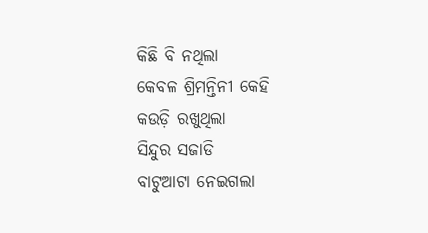କିଛି ବି ନଥିଲା
କେବଳ ଶ୍ରିମନ୍ତିନୀ କେହି
କଉଡ଼ି ରଖୁଥିଲା
ସିନ୍ଦୁର ସଜାଡି
ବାଟୁଆଟା ନେଇଗଲା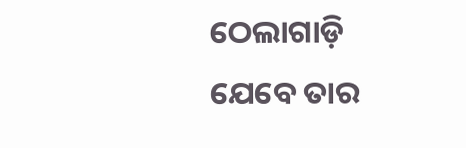ଠେଲାଗାଡ଼ି
ଯେବେ ତାର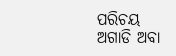ପରିଚୟ
ଅଗାଡି ଅବା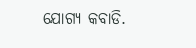ଯୋଗ୍ୟ କବାଡି.